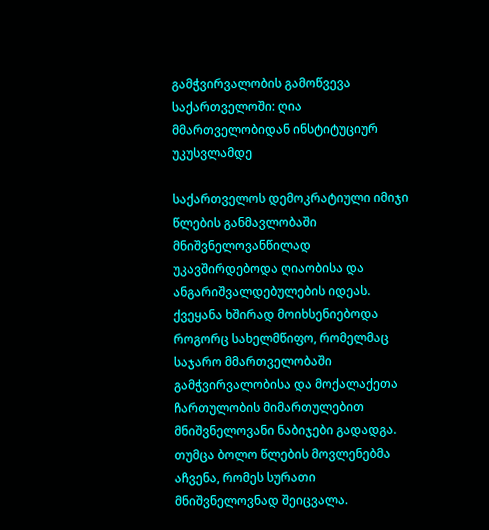გამჭვირვალობის გამოწვევა საქართველოში: ღია მმართველობიდან ინსტიტუციურ უკუსვლამდე

საქართველოს დემოკრატიული იმიჯი წლების განმავლობაში მნიშვნელოვანწილად უკავშირდებოდა ღიაობისა და ანგარიშვალდებულების იდეას. ქვეყანა ხშირად მოიხსენიებოდა როგორც სახელმწიფო, რომელმაც საჯარო მმართველობაში გამჭვირვალობისა და მოქალაქეთა ჩართულობის მიმართულებით მნიშვნელოვანი ნაბიჯები გადადგა. თუმცა ბოლო წლების მოვლენებმა აჩვენა, რომეს სურათი მნიშვნელოვნად შეიცვალა.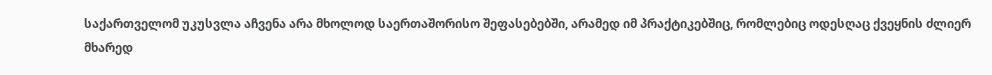საქართველომ უკუსვლა აჩვენა არა მხოლოდ საერთაშორისო შეფასებებში, არამედ იმ პრაქტიკებშიც, რომლებიც ოდესღაც ქვეყნის ძლიერ მხარედ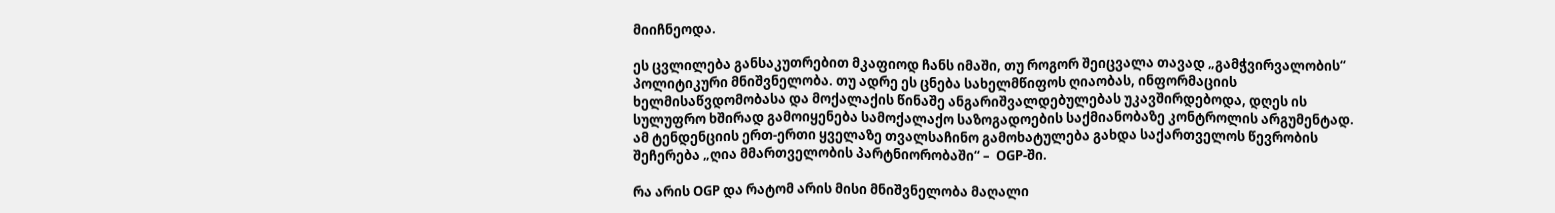მიიჩნეოდა.

ეს ცვლილება განსაკუთრებით მკაფიოდ ჩანს იმაში, თუ როგორ შეიცვალა თავად „გამჭვირვალობის“ პოლიტიკური მნიშვნელობა. თუ ადრე ეს ცნება სახელმწიფოს ღიაობას, ინფორმაციის ხელმისაწვდომობასა და მოქალაქის წინაშე ანგარიშვალდებულებას უკავშირდებოდა, დღეს ის სულუფრო ხშირად გამოიყენება სამოქალაქო საზოგადოების საქმიანობაზე კონტროლის არგუმენტად. ამ ტენდენციის ერთ-ერთი ყველაზე თვალსაჩინო გამოხატულება გახდა საქართველოს წევრობის შეჩერება „ღია მმართველობის პარტნიორობაში“ –  OGP-ში.

რა არის OGP და რატომ არის მისი მნიშვნელობა მაღალი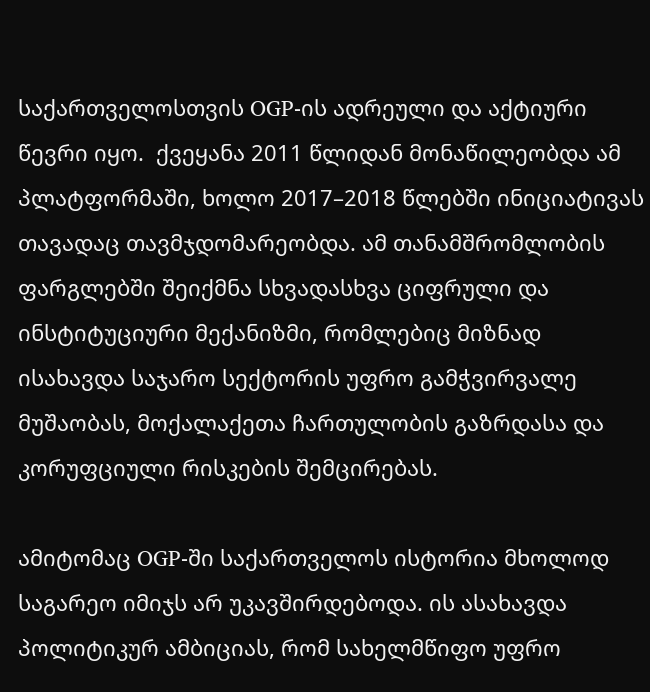საქართველოსთვის OGP-ის ადრეული და აქტიური წევრი იყო.  ქვეყანა 2011 წლიდან მონაწილეობდა ამ პლატფორმაში, ხოლო 2017–2018 წლებში ინიციატივას თავადაც თავმჯდომარეობდა. ამ თანამშრომლობის ფარგლებში შეიქმნა სხვადასხვა ციფრული და ინსტიტუციური მექანიზმი, რომლებიც მიზნად ისახავდა საჯარო სექტორის უფრო გამჭვირვალე მუშაობას, მოქალაქეთა ჩართულობის გაზრდასა და კორუფციული რისკების შემცირებას.

ამიტომაც OGP-ში საქართველოს ისტორია მხოლოდ საგარეო იმიჯს არ უკავშირდებოდა. ის ასახავდა პოლიტიკურ ამბიციას, რომ სახელმწიფო უფრო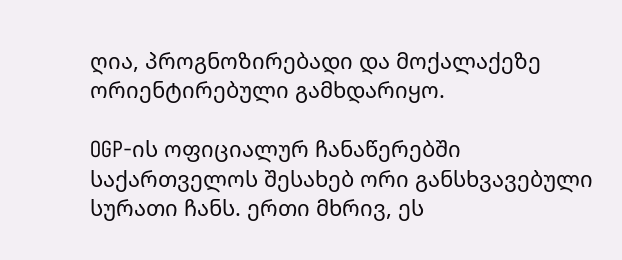ღია, პროგნოზირებადი და მოქალაქეზე ორიენტირებული გამხდარიყო.

OGP-ის ოფიციალურ ჩანაწერებში საქართველოს შესახებ ორი განსხვავებული სურათი ჩანს. ერთი მხრივ, ეს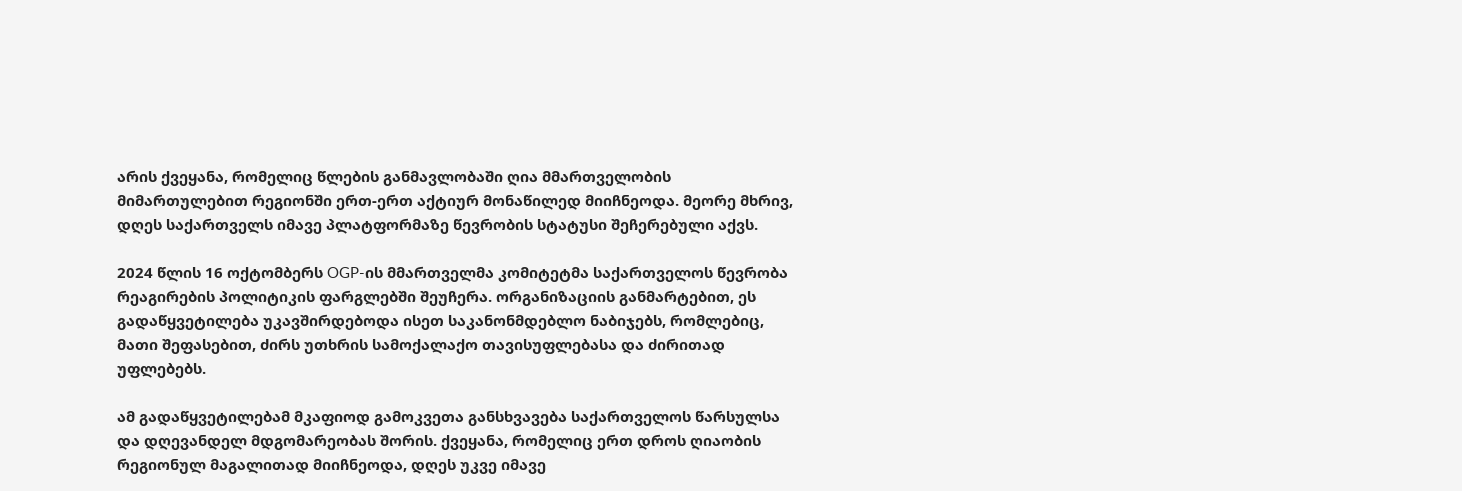არის ქვეყანა, რომელიც წლების განმავლობაში ღია მმართველობის მიმართულებით რეგიონში ერთ-ერთ აქტიურ მონაწილედ მიიჩნეოდა. მეორე მხრივ, დღეს საქართველს იმავე პლატფორმაზე წევრობის სტატუსი შეჩერებული აქვს.

2024 წლის 16 ოქტომბერს OGP-ის მმართველმა კომიტეტმა საქართველოს წევრობა რეაგირების პოლიტიკის ფარგლებში შეუჩერა. ორგანიზაციის განმარტებით, ეს გადაწყვეტილება უკავშირდებოდა ისეთ საკანონმდებლო ნაბიჯებს, რომლებიც, მათი შეფასებით, ძირს უთხრის სამოქალაქო თავისუფლებასა და ძირითად უფლებებს.

ამ გადაწყვეტილებამ მკაფიოდ გამოკვეთა განსხვავება საქართველოს წარსულსა და დღევანდელ მდგომარეობას შორის. ქვეყანა, რომელიც ერთ დროს ღიაობის რეგიონულ მაგალითად მიიჩნეოდა, დღეს უკვე იმავე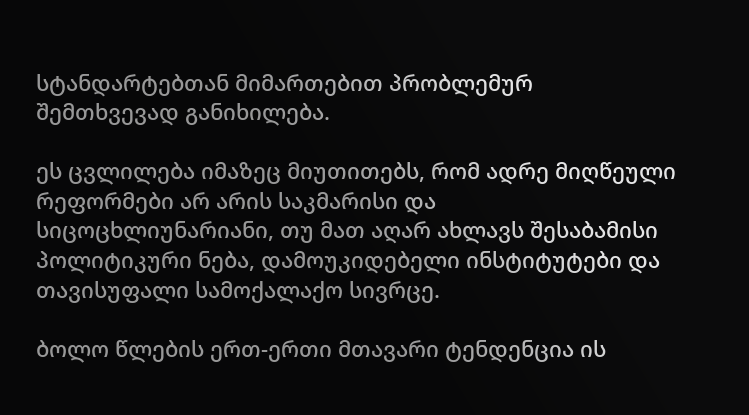სტანდარტებთან მიმართებით პრობლემურ შემთხვევად განიხილება.

ეს ცვლილება იმაზეც მიუთითებს, რომ ადრე მიღწეული რეფორმები არ არის საკმარისი და სიცოცხლიუნარიანი, თუ მათ აღარ ახლავს შესაბამისი პოლიტიკური ნება, დამოუკიდებელი ინსტიტუტები და თავისუფალი სამოქალაქო სივრცე.

ბოლო წლების ერთ-ერთი მთავარი ტენდენცია ის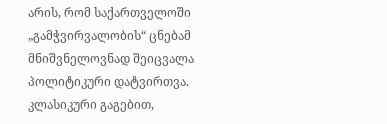არის, რომ საქართველოში „გამჭვირვალობის“ ცნებამ მნიშვნელოვნად შეიცვალა პოლიტიკური დატვირთვა. კლასიკური გაგებით,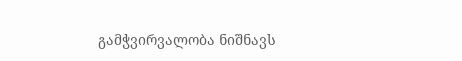გამჭვირვალობა ნიშნავს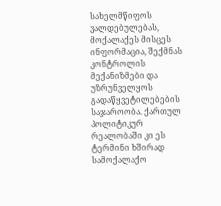სახელმწიფოს ვალდებულებას, მოქალაქეს მისცეს ინფორმაცია, შექმნას კონტროლის მექანიზმები და უზრუნველყოს გადაწყვეტილებების საჯაროობა. ქართულ პოლიტიკურ რეალობაში კი ეს ტერმინი ხშირად სამოქალაქო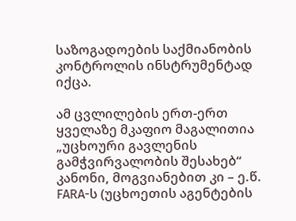საზოგადოების საქმიანობის კონტროლის ინსტრუმენტად იქცა.

ამ ცვლილების ერთ-ერთ ყველაზე მკაფიო მაგალითია „უცხოური გავლენის გამჭვირვალობის შესახებ“ კანონი, მოგვიანებით კი – ე.წ. FARA-ს (უცხოეთის აგენტების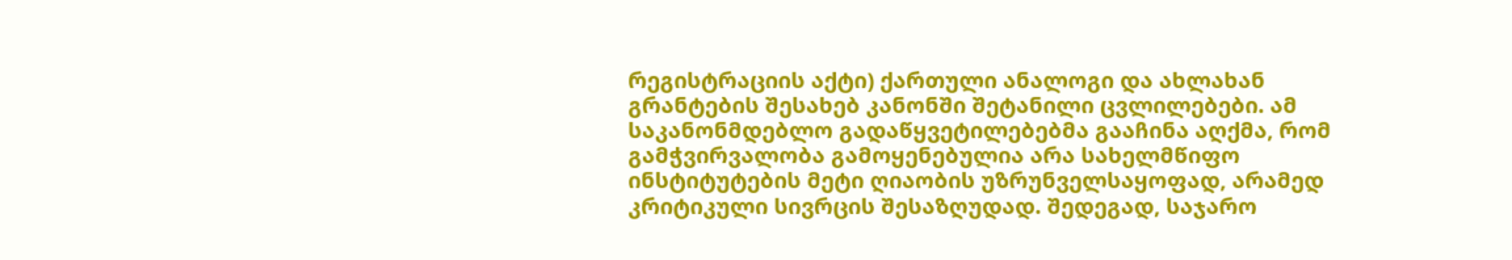რეგისტრაციის აქტი) ქართული ანალოგი და ახლახან გრანტების შესახებ კანონში შეტანილი ცვლილებები. ამ საკანონმდებლო გადაწყვეტილებებმა გააჩინა აღქმა, რომ გამჭვირვალობა გამოყენებულია არა სახელმწიფო ინსტიტუტების მეტი ღიაობის უზრუნველსაყოფად, არამედ კრიტიკული სივრცის შესაზღუდად. შედეგად, საჯარო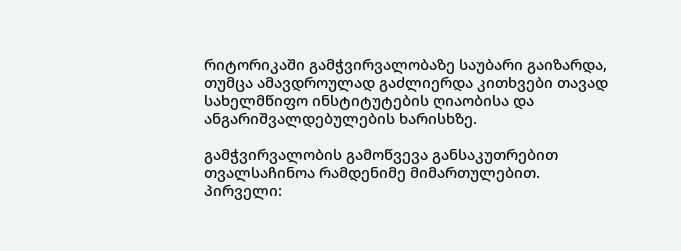რიტორიკაში გამჭვირვალობაზე საუბარი გაიზარდა, თუმცა ამავდროულად გაძლიერდა კითხვები თავად სახელმწიფო ინსტიტუტების ღიაობისა და ანგარიშვალდებულების ხარისხზე.

გამჭვირვალობის გამოწვევა განსაკუთრებით თვალსაჩინოა რამდენიმე მიმართულებით. პირველი: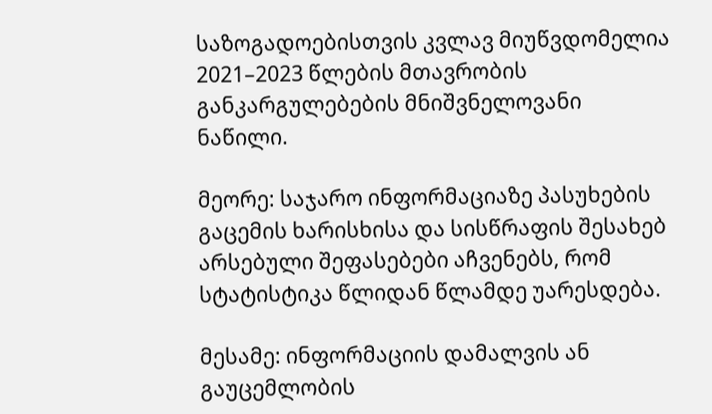საზოგადოებისთვის კვლავ მიუწვდომელია 2021–2023 წლების მთავრობის განკარგულებების მნიშვნელოვანი ნაწილი.

მეორე: საჯარო ინფორმაციაზე პასუხების გაცემის ხარისხისა და სისწრაფის შესახებ არსებული შეფასებები აჩვენებს, რომ სტატისტიკა წლიდან წლამდე უარესდება.

მესამე: ინფორმაციის დამალვის ან გაუცემლობის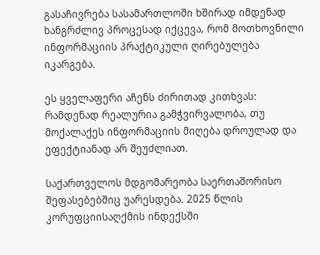გასაჩივრება სასამართლოში ხშირად იმდენად ხანგრძლივ პროცესად იქცევა, რომ მოთხოვნილი ინფორმაციის პრაქტიკული ღირებულება იკარგება.

ეს ყველაფერი აჩენს ძირითად კითხვას: რამდენად რეალურია გამჭვირვალობა, თუ მოქალაქეს ინფორმაციის მიღება დროულად და ეფექტიანად არ შეუძლიათ.

საქართველოს მდგომარეობა საერთაშორისო შეფასებებშიც უარესდება. 2025 წლის კორუფციისაღქმის ინდექსში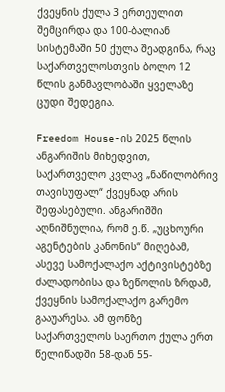ქვეყნის ქულა 3 ერთეულით შემცირდა და 100-ბალიან სისტემაში 50 ქულა შეადგინა, რაც საქართველოსთვის ბოლო 12 წლის განმავლობაში ყველაზე ცუდი შედეგია.

Freedom House-ის 2025 წლის ანგარიშის მიხედვით, საქართველო კვლავ „ნაწილობრივ თავისუფალ“ ქვეყნად არის შეფასებული. ანგარიშში აღნიშნულია, რომ ე.წ. „უცხოური აგენტების კანონის“ მიღებამ, ასევე სამოქალაქო აქტივისტებზე ძალადობისა და ზეწოლის ზრდამ, ქვეყნის სამოქალაქო გარემო გააუარესა. ამ ფონზე საქართველოს საერთო ქულა ერთ წელიწადში 58-დან 55-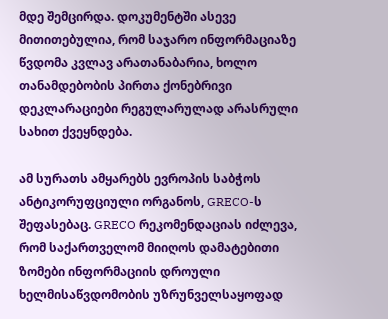მდე შემცირდა. დოკუმენტში ასევე მითითებულია, რომ საჯარო ინფორმაციაზე წვდომა კვლავ არათანაბარია, ხოლო თანამდებობის პირთა ქონებრივი დეკლარაციები რეგულარულად არასრული სახით ქვეყნდება.

ამ სურათს ამყარებს ევროპის საბჭოს ანტიკორუფციული ორგანოს, GRECO-ს შეფასებაც. GRECO რეკომენდაციას იძლევა, რომ საქართველომ მიიღოს დამატებითი ზომები ინფორმაციის დროული ხელმისაწვდომობის უზრუნველსაყოფად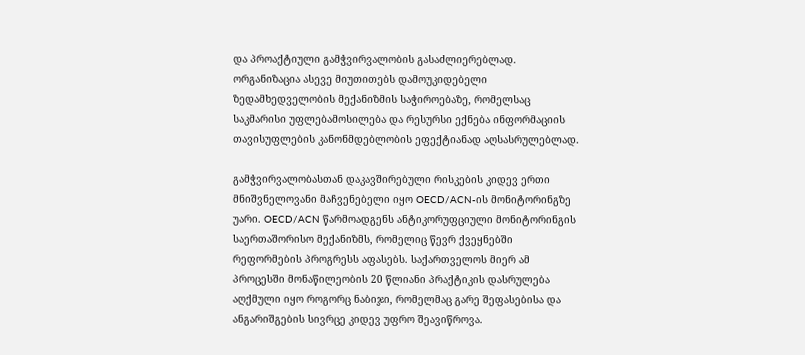და პროაქტიული გამჭვირვალობის გასაძლიერებლად. ორგანიზაცია ასევე მიუთითებს დამოუკიდებელი ზედამხედველობის მექანიზმის საჭიროებაზე, რომელსაც საკმარისი უფლებამოსილება და რესურსი ექნება ინფორმაციის თავისუფლების კანონმდებლობის ეფექტიანად აღსასრულებლად.

გამჭვირვალობასთან დაკავშირებული რისკების კიდევ ერთი მნიშვნელოვანი მაჩვენებელი იყო OECD/ACN-ის მონიტორინგზე უარი. OECD/ACN წარმოადგენს ანტიკორუფციული მონიტორინგის საერთაშორისო მექანიზმს, რომელიც წევრ ქვეყნებში რეფორმების პროგრესს აფასებს. საქართველოს მიერ ამ პროცესში მონაწილეობის 20 წლიანი პრაქტიკის დასრულება აღქმული იყო როგორც ნაბიჯი, რომელმაც გარე შეფასებისა და ანგარიშგების სივრცე კიდევ უფრო შეავიწროვა.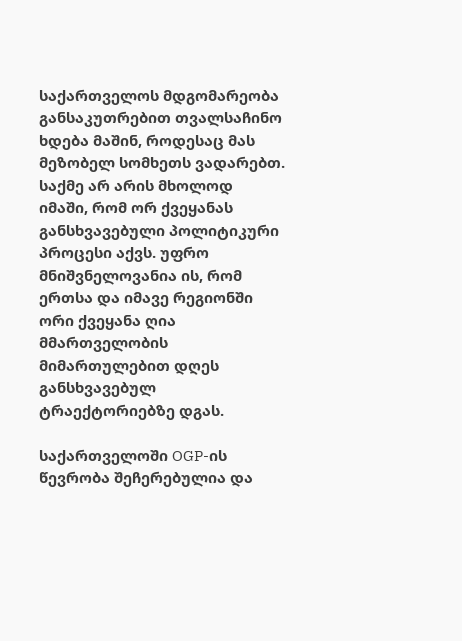საქართველოს მდგომარეობა განსაკუთრებით თვალსაჩინო ხდება მაშინ, როდესაც მას მეზობელ სომხეთს ვადარებთ. საქმე არ არის მხოლოდ იმაში, რომ ორ ქვეყანას განსხვავებული პოლიტიკური პროცესი აქვს. უფრო მნიშვნელოვანია ის, რომ ერთსა და იმავე რეგიონში ორი ქვეყანა ღია მმართველობის მიმართულებით დღეს განსხვავებულ ტრაექტორიებზე დგას.

საქართველოში OGP-ის წევრობა შეჩერებულია და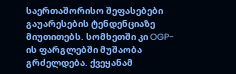საერთაშორისო შეფასებები გაუარესების ტენდენციაზე მიუთითებს. სომხეთში კი OGP-ის ფარგლებში მუშაობა გრძელდება. ქვეყანამ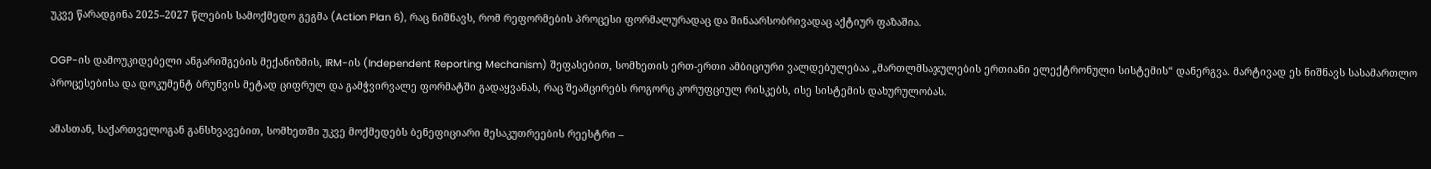უკვე წარადგინა 2025–2027 წლების სამოქმედო გეგმა (Action Plan 6), რაც ნიშნავს, რომ რეფორმების პროცესი ფორმალურადაც და შინაარსობრივადაც აქტიურ ფაზაშია.

OGP-ის დამოუკიდებელი ანგარიშგების მექანიზმის, IRM-ის (Independent Reporting Mechanism) შეფასებით, სომხეთის ერთ-ერთი ამბიციური ვალდებულებაა „მართლმსაჯულების ერთიანი ელექტრონული სისტემის“ დანერგვა. მარტივად ეს ნიშნავს სასამართლო პროცესებისა და დოკუმენტ ბრუნვის მეტად ციფრულ და გამჭვირვალე ფორმატში გადაყვანას, რაც შეამცირებს როგორც კორუფციულ რისკებს, ისე სისტემის დახურულობას.

ამასთან, საქართველოგან განსხვავებით, სომხეთში უკვე მოქმედებს ბენეფიციარი მესაკუთრეების რეესტრი –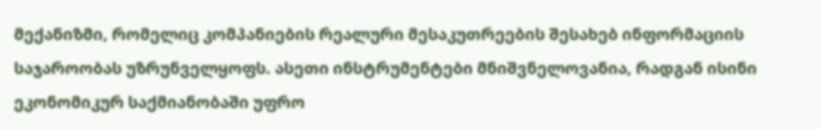მექანიზმი, რომელიც კომპანიების რეალური მესაკუთრეების შესახებ ინფორმაციის საჯაროობას უზრუნველყოფს. ასეთი ინსტრუმენტები მნიშვნელოვანია, რადგან ისინი ეკონომიკურ საქმიანობაში უფრო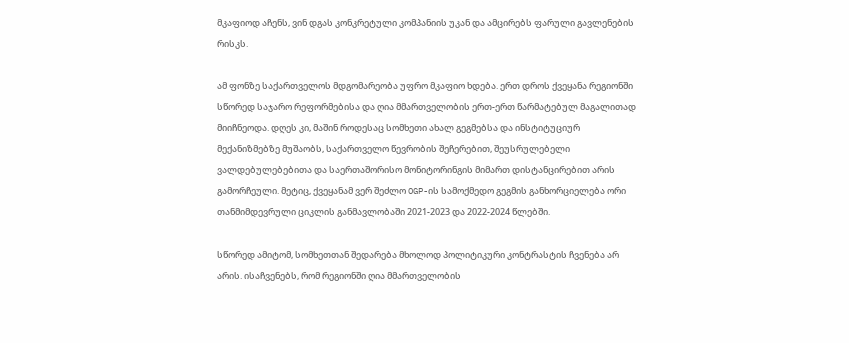მკაფიოდ აჩენს, ვინ დგას კონკრეტული კომპანიის უკან და ამცირებს ფარული გავლენების რისკს.

ამ ფონზე საქართველოს მდგომარეობა უფრო მკაფიო ხდება. ერთ დროს ქვეყანა რეგიონში სწორედ საჯარო რეფორმებისა და ღია მმართველობის ერთ-ერთ წარმატებულ მაგალითად მიიჩნეოდა. დღეს კი, მაშინ როდესაც სომხეთი ახალ გეგმებსა და ინსტიტუციურ მექანიზმებზე მუშაობს, საქართველო წევრობის შეჩერებით, შეუსრულებელი ვალდებულებებითა და საერთაშორისო მონიტორინგის მიმართ დისტანცირებით არის გამორჩეული. მეტიც, ქვეყანამ ვერ შეძლო OGP-ის სამოქმედო გეგმის განხორციელება ორი თანმიმდევრული ციკლის განმავლობაში 2021-2023 და 2022-2024 წლებში.

სწორედ ამიტომ, სომხეთთან შედარება მხოლოდ პოლიტიკური კონტრასტის ჩვენება არ არის. ისაჩვენებს, რომ რეგიონში ღია მმართველობის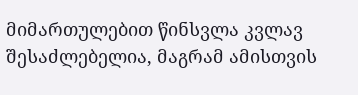მიმართულებით წინსვლა კვლავ შესაძლებელია, მაგრამ ამისთვის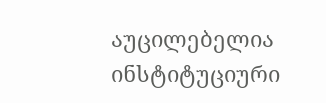აუცილებელია ინსტიტუციური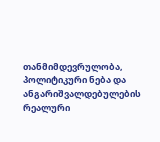თანმიმდევრულობა, პოლიტიკური ნება და ანგარიშვალდებულების რეალური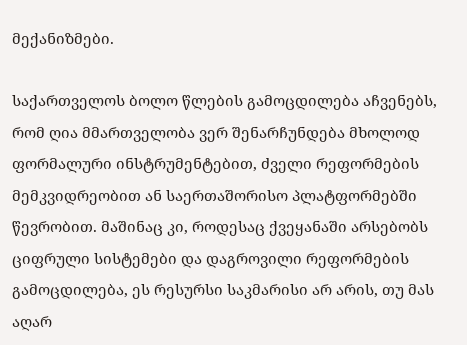მექანიზმები.

საქართველოს ბოლო წლების გამოცდილება აჩვენებს, რომ ღია მმართველობა ვერ შენარჩუნდება მხოლოდ ფორმალური ინსტრუმენტებით, ძველი რეფორმების მემკვიდრეობით ან საერთაშორისო პლატფორმებში წევრობით. მაშინაც კი, როდესაც ქვეყანაში არსებობს ციფრული სისტემები და დაგროვილი რეფორმების გამოცდილება, ეს რესურსი საკმარისი არ არის, თუ მას აღარ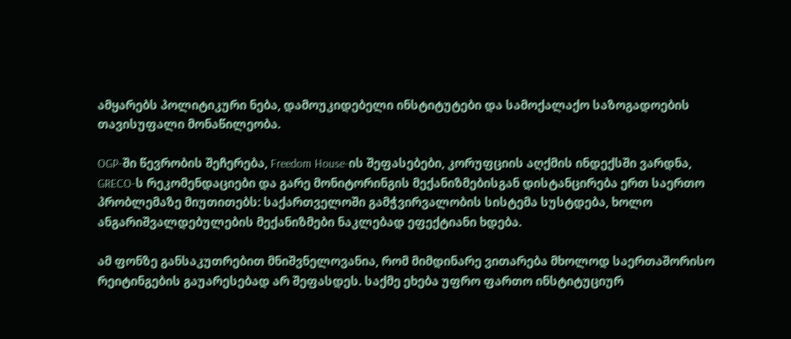ამყარებს პოლიტიკური ნება, დამოუკიდებელი ინსტიტუტები და სამოქალაქო საზოგადოების თავისუფალი მონაწილეობა.

OGP-ში წევრობის შეჩერება, Freedom House-ის შეფასებები, კორუფციის აღქმის ინდექსში ვარდნა, GRECO-ს რეკომენდაციები და გარე მონიტორინგის მექანიზმებისგან დისტანცირება ერთ საერთო პრობლემაზე მიუთითებს: საქართველოში გამჭვირვალობის სისტემა სუსტდება, ხოლო ანგარიშვალდებულების მექანიზმები ნაკლებად ეფექტიანი ხდება.

ამ ფონზე განსაკუთრებით მნიშვნელოვანია, რომ მიმდინარე ვითარება მხოლოდ საერთაშორისო რეიტინგების გაუარესებად არ შეფასდეს. საქმე ეხება უფრო ფართო ინსტიტუციურ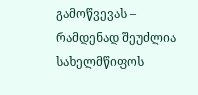გამოწვევას – რამდენად შეუძლია სახელმწიფოს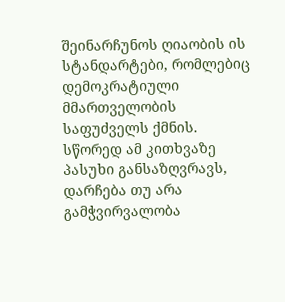შეინარჩუნოს ღიაობის ის სტანდარტები, რომლებიც დემოკრატიული მმართველობის საფუძველს ქმნის. სწორედ ამ კითხვაზე პასუხი განსაზღვრავს, დარჩება თუ არა გამჭვირვალობა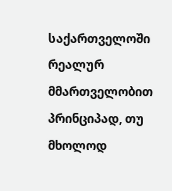საქართველოში რეალურ მმართველობით პრინციპად, თუ მხოლოდ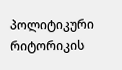პოლიტიკური რიტორიკის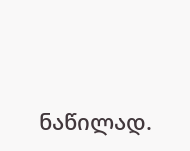ნაწილად.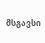მსგავსი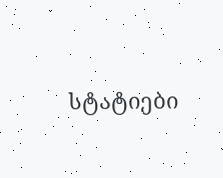სტატიები